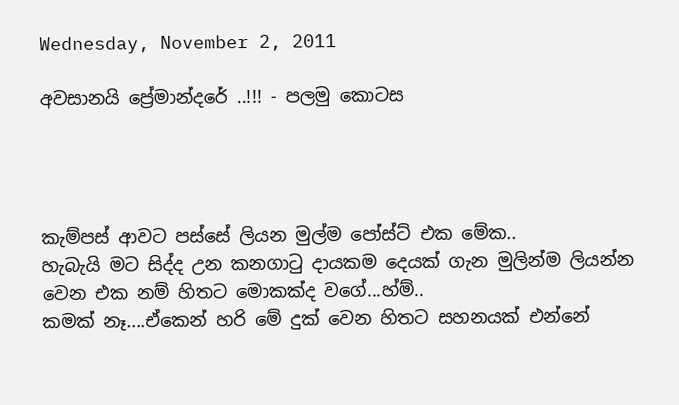Wednesday, November 2, 2011

අවසානයි ප්‍රේමාන්දරේ ..!!! - පලමු කොටස




කැම්පස් ආවට පස්සේ ලියන මුල්ම පෝස්ට් එක මේක..
හැබැයි මට සිද්ද උන කනගා‍ටු දායකම දෙයක් ගැන මුලින්ම ලියන්න වෙන එක නම් හිතට මොකක්ද වගේ...හ්ම්..
කමක් නෑ....ඒකෙන් හරි මේ දුක් වෙන හිතට සහනයක් එන්නේ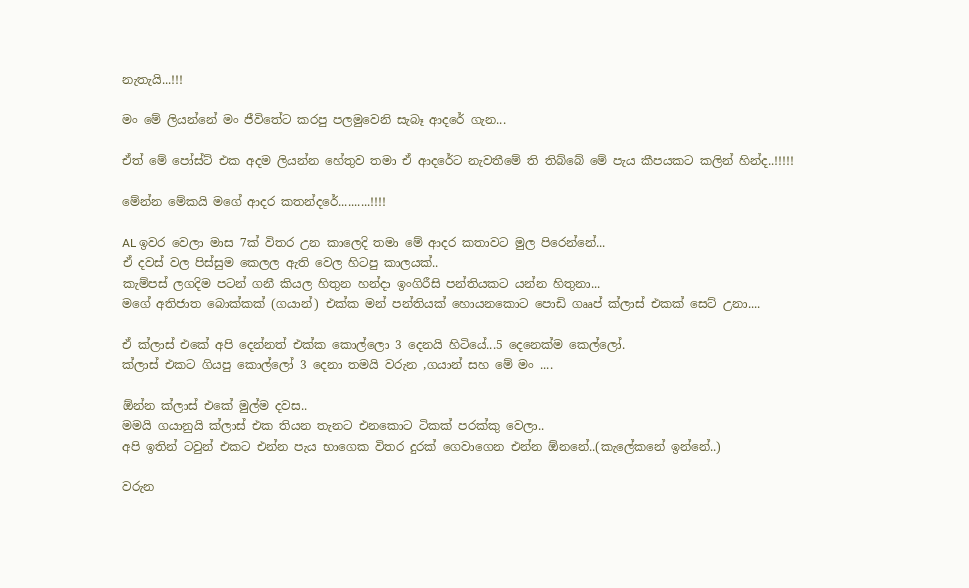නැතැයි...!!!

මං මේ ලියන්නේ මං ජීවිතේට කරපු පලමුවෙනි සැබෑ ආදරේ ගැන...

ඒත් මේ පෝස්ට් එක අදම ලියන්න හේතුව තමා ඒ ආදරේට නැවතීමේ ති තිබ්බේ මේ පැය කීපයකට කලින් හින්ද..!!!!!

මේන්න මේකයි මගේ ආදර කතන්දරේ..........!!!!

AL ඉවර වෙලා මාස 7ක් විතර උන කාලෙදි තමා මේ ආදර කතාවට මුල පිරෙන්නේ...
ඒ දවස් වල පිස්සුම කෙලල ඇති වෙල හිටපු කාලයක්..
කැම්පස් ලගදිම පටන් ගනී කියල හිතුන හන්දා ඉංගිරීසි පන්තියකට යන්න හිතුනා...
මගේ අතිජාත බොක්කක් (ගයාන්) එක්ක මන් පන්තියක් හොයනකොට පොඩි ගෲප් ක්ලාස් එකක් සෙට් උනා....

ඒ ක්ලාස් එකේ අපි දෙන්නත් එක්ක කොල්ලො 3 දෙනයි හිටියේ...5 දෙනෙක්ම කෙල්ලෝ.
ක්ලාස් එකට ගියපු කොල්ලෝ 3 දෙනා තමයි වරුන ,ගයාන් සහ මේ මං ....

ඕන්න ක්ලාස් එකේ මුල්ම දවස..
මමයි ගයානුයි ක්ලාස් එක තියන තැනට එනකොට ටිකක් පරක්කු වෙලා..
අපි ඉතින් ටවුන් එකට එන්න පැය භාගෙක විතර දුරක් ගෙවාගෙන එන්න ඕනනේ..(කැලේකනේ ඉන්නේ..)

වරුන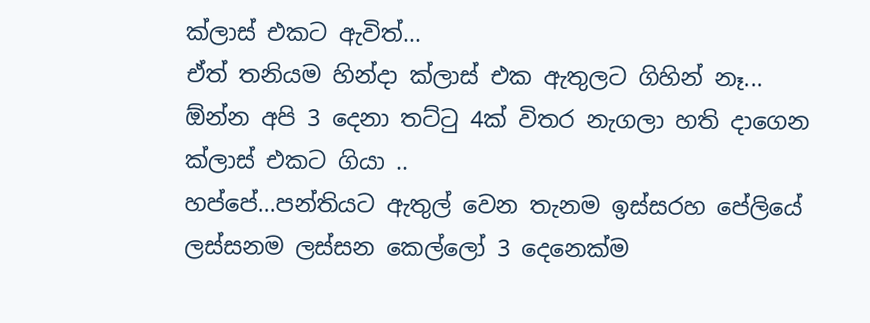ක්ලාස් එකට ඇවිත්...
ඒත් තනියම හින්දා ක්ලාස් එක ඇතුලට ගිහින් නෑ...
ඕන්න අපි 3 දෙනා තට්‍ටු 4ක් විතර නැගලා හති දාගෙන ක්ලාස් එකට ගියා ..
හප්පේ...පන්තියට ඇතුල් වෙන තැනම ඉස්සරහ පේලියේ ලස්සනම ලස්සන කෙල්ලෝ 3 දෙනෙක්ම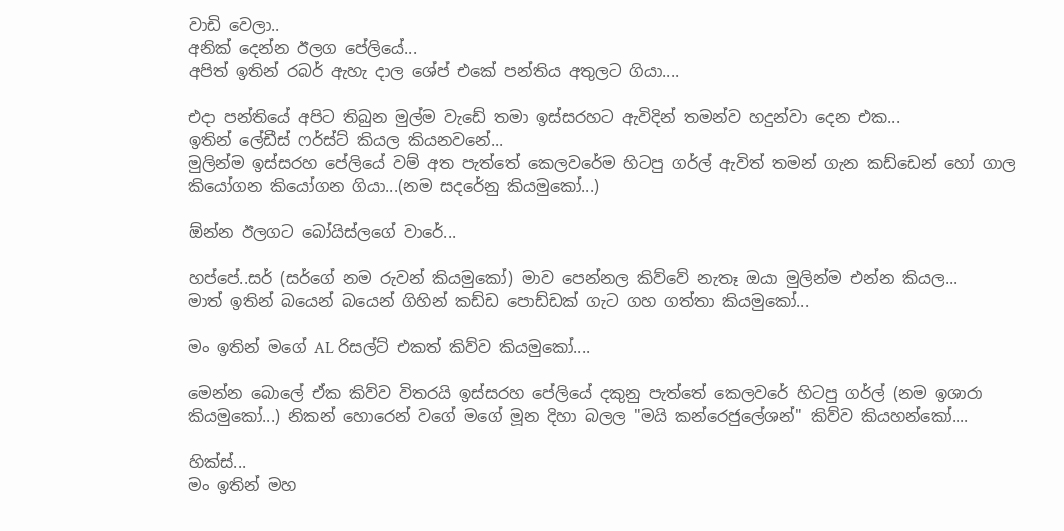වාඩි වෙලා..
අනික් දෙන්න ඊලග පේලියේ...
අපිත් ඉතින් රබර් ඇහැ දාල ශේප් එකේ පන්තිය අතුලට ගියා....

එදා පන්තියේ අපිට තිබුන මුල්ම වැඩේ තමා ඉස්සරහට ඇවිදින් තමන්ව හදුන්වා දෙන එක...
ඉතින් ලේඩීස් ෆර්ස්ට් කියල කියනවනේ...
මුලින්ම ඉස්සරහ පේලියේ වම් අත පැත්තේ කෙලවරේම හිටපු ගර්ල් ඇවිත් තමන් ගැන කඩ්ඩෙන් හෝ ගාල කියෝගන කියෝගන ගියා...(නම සදරේනු කියමුකෝ...)

ඕන්න ඊලගට බෝයිස්ලගේ වාරේ...

හප්පේ..සර් (සර්ගේ නම රුවන් කියමුකෝ) මාව පෙන්නල කිව්වේ නැතෑ ඔයා මුලින්ම එන්න කියල...
මාත් ඉතින් බයෙන් බයෙන් ගිහින් කඩ්ඩ පොඩ්ඩක් ගැට ගහ ගත්තා කියමුකෝ...

මං ඉතින් මගේ AL රිසල්ට් එකත් කිව්ව කියමුකෝ....

මෙන්න බොලේ ඒක කිව්ව විතරයි ඉස්සරහ පේලියේ දකුනු පැත්තේ කෙලවරේ හිටපු ගර්ල් (නම ඉශාරා කියමුකෝ...) නිකන් හොරෙන් වගේ මගේ මූන දිහා බලල "මයි කන්රෙජුලේශන්" කිව්ව කියහන්කෝ....

හික්ස්...
මං ඉතින් මහ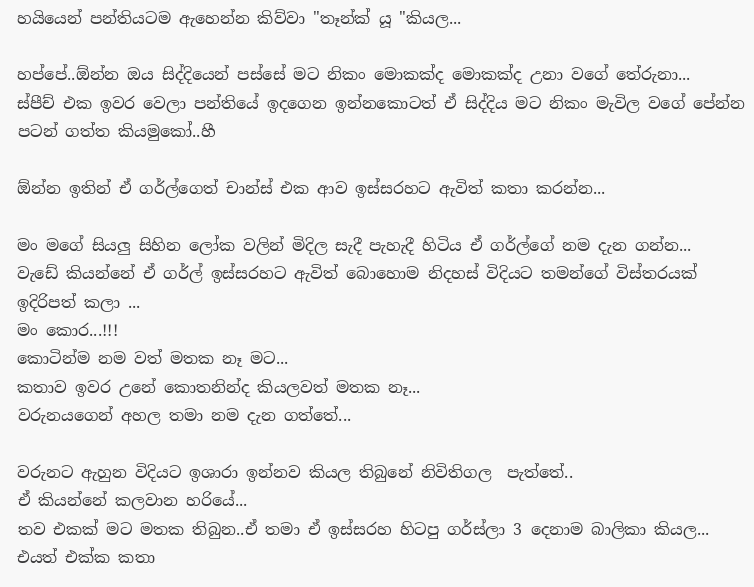හයියෙන් පන්තියටම ඇහෙන්න කිව්වා "තෑන්ක් යූ "කියල...

හප්පේ..ඕන්න ඔය සිද්දියෙන් පස්සේ මට නිකං මොකක්ද මොකක්ද උනා වගේ තේරුනා...
ස්පීච් එක ඉවර වෙලා පන්තියේ ඉදගෙන ඉන්නකොටත් ඒ සිද්දිය මට නිකං මැවිල වගේ පේන්න පටන් ගත්ත කියමුකෝ..හී

ඕන්න ඉතින් ඒ ගර්ල්ගෙත් චාන්ස් එක ආව ඉස්සරහට ඇවිත් කතා කරන්න...

මං මගේ සියලු සිහින ලෝක වලින් මිදිල සැදී පැහැදී හිටිය ඒ ගර්ල්ගේ නම දැන ගන්න...
වැඩේ කියන්නේ ඒ ගර්ල් ඉස්සරහට ඇවිත් බොහොම නිදහස් විදියට තමන්ගේ විස්තරයක් ඉදිරිපත් කලා ...
මං කොර...!!!
කොටින්ම නම වත් මතක නෑ මට...
කතාව ඉවර උනේ කොතනින්ද කියලවත් මතක නෑ...
වරුනයගෙන් අහල තමා නම දැන ගත්තේ...

වරුනට ඇහුන විදියට ඉශාරා ඉන්නව කියල තිබුනේ නිවිතිගල  පැත්තේ..
ඒ කියන්නේ කලවාන හරියේ...
තව එකක් මට මතක තිබුන..ඒ තමා ඒ ඉස්සරහ හිටපු ගර්ස්ලා 3 දෙනාම බාලිකා කියල...
එයත් එක්ක කතා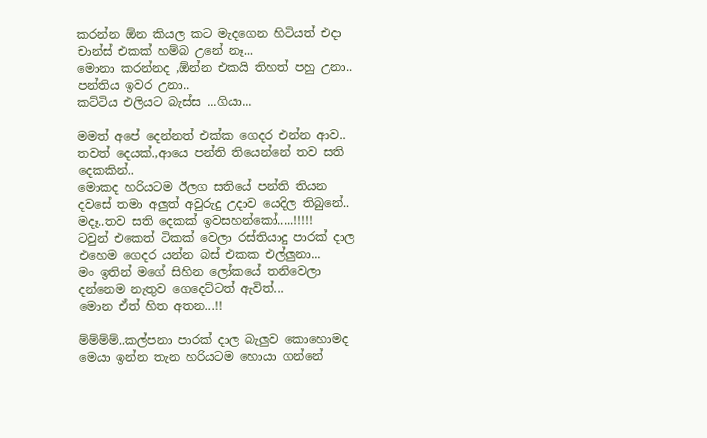කරන්න ඕන කියල කට මැදගෙන හිටියත් එදා චාන්ස් එකක් හම්බ උනේ නෑ...
මොනා කරන්නද ,ඕන්න එකයි තිහත් පහු උනා..
පන්තිය ඉවර උනා..
කට්ටිය එලියට බැස්ස ...ගියා...

මමත් අපේ දෙන්නත් එක්ක ගෙදර එන්න ආව..
තවත් දෙයක්.,ආයෙ පන්ති තියෙන්නේ තව සති දෙකකින්..
මොකද හරියටම ඊලග සතියේ පන්ති තියන දවසේ තමා අලුත් අවුරුදු උදාව යෙදිල තිබුනේ..
මදෑ..තව සති දෙකක් ඉවසහන්කෝ.....!!!!!
ටවුන් එකෙත් ටිකක් වෙලා රස්තියාදු පාරක් දාල එහෙම ගෙදර යන්න බස් එකක එල්ලුනා...
මං ඉතින් මගේ සිහින ලෝකයේ තනිවෙලා දන්නෙම නැතුව ගෙදෙට්ටත් ඇවිත්...
මොන ඒත් හිත අතන...!!

ම්ම්ම්ම්..කල්පනා පාරක් දාල බැලුව කොහොමද මෙයා ඉන්න තැන හරියටම හොයා ගන්නේ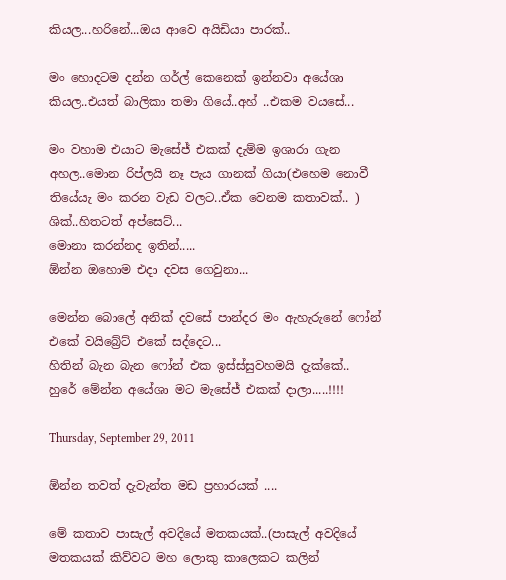කියල...හරිනේ...ඔය ආවෙ අයිඩියා පාරක්..

මං හොදටම දන්න ගර්ල් කෙනෙක් ඉන්නවා අයේශා කියල..එයත් බාලිකා තමා ගියේ..අහ් ..එකම වයසේ...

මං වහාම එයාට මැසේජ් එකක් දැම්ම ඉශාරා ගැන අහල..මොන රිප්ලයි නෑ පැය ගානක් ගියා(එහෙම නොවී තියේයැ මං කරන වැඩ වලට..ඒක වෙනම කතාවක්.. )
ශික්..හිතටත් අප්සෙට්...
මොනා කරන්නද ඉතින්.....
ඕන්න ඔහොම එදා දවස ගෙවුනා...

මෙන්න බොලේ අනික් දවසේ පාන්දර මං ඇහැරුනේ ෆෝන් එකේ වයිබ්‍රේට් එකේ සද්දෙට...
හිතින් බැන බැන ෆෝන් එක ඉස්ස්සුවහමයි දැක්කේ..
හුරේ මේන්න අයේශා මට මැසේජ් එකක් දාලා.....!!!!

Thursday, September 29, 2011

ඕන්න තවත් දැවැන්ත මඩ ප්‍රහාරයක් ....

මේ කතාව පාසැල් අවදියේ මතකයක්..(පාසැල් අවදියේ මතකයක් කිව්වට මහ ලොකු කාලෙකට කලින්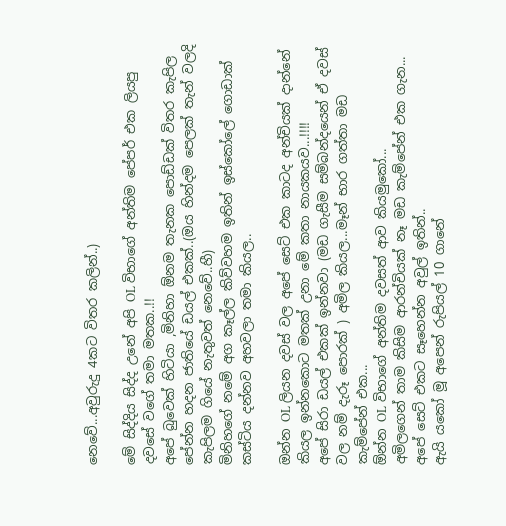නෙවේ...අවුරුදු 4කට විතර කලින්..)

මේ සිද්දිය සිද්ද උනේ අපි OL විභාගේ අන්තිම පේපර් එක ලියපු දවසේ වගේ තමා මතක..!!
අපේ බුවෙක් හිටියා ,මිනිහා ඕනම තැනක පොඩ්ඩක් විතර කැපිල පේන්න හදන ජාතියේ ඩයල් එකක්..(ඔය හින්දම පෙලක් තැන් වලදි කැපිලම ගියේ නැතුවත් නෙවේ..හී)
මිනිහගේ නමේ අග කෑල්ල කිව්වහම ඉතින් ඉස්කෝලේ ගොඩාක් කස්ටිය දන්නව අහවලා තමා කියල..

ඔන්න OL ලියන දවස් වල අපේ සෙට් එක කාටද අන්චියක් දාන්නේ කියල ඉන්නකොට මතක් උනා මේ කතා නායකයව...!!!!
අපේ සිරා ඩයල් එකක් ඉන්නවා (මඩ ගැසීම සම්බන්දයෙන් ඒ දවස් වල නම් දැරූ පොරක් ) අමිල කියල...මෑන් භාර ගත්තා මඩ කැම්පේන් එක...
ඕන්න OL විභාගේ අන්තිම දවසත් ආව කියමුකෝ...
අමිලගෙන් තාම කිසිම ආරන්චියක් නෑ මඩ කැම්පේන් එක ගැන...
අපේ සෙට් එකට සෑහෙන්න අවුල් ඉතින්..
ඇයි යකෝ මූ අපෙන් රුපියල් 10 ගානේ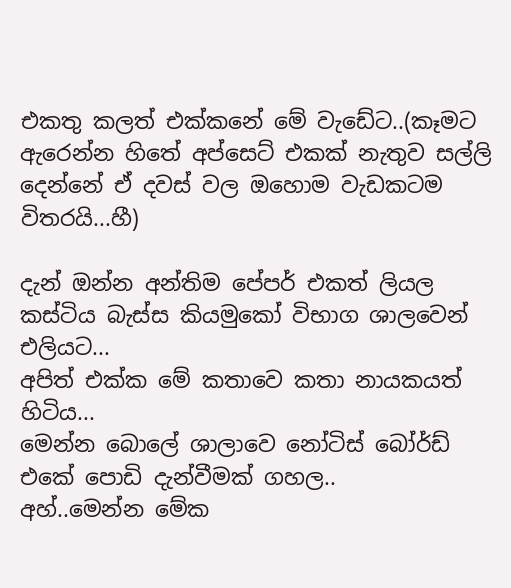එකතු කලත් එක්කනේ මේ වැඩේට..(කෑමට ඇරෙන්න හිතේ අප්සෙට් එකක් නැතුව සල්ලි දෙන්නේ ඒ දවස් වල ඔහොම වැඩකටම විතරයි...හී)

දැන් ඔන්න අන්තිම පේපර් එකත් ලියල කස්ටිය බැස්ස කියමුකෝ විභාග ශාලවෙන් එලියට...
අපිත් එක්ක මේ කතාවෙ කතා නායකයත් හිටිය...
මෙන්න බොලේ ශාලාවෙ නෝටිස් බෝර්ඩ් එකේ පොඩි දැන්වීමක් ගහල..
අහ්..මෙන්න මේක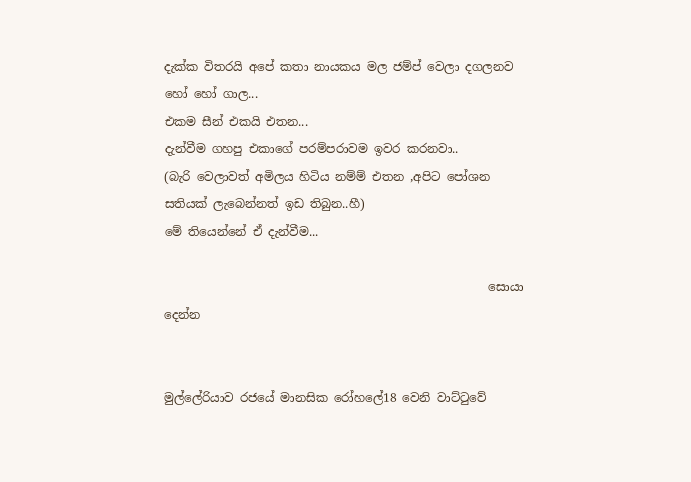දැක්ක විතරයි අපේ කතා නායකය මල ජම්ප් වෙලා දගලනව හෝ හෝ ගාල...
එකම සීන් එකයි එතන...
දැන්වීම ගහපු එකාගේ පරම්පරාවම ඉවර කරනවා..
(බැරි වෙලාවත් අමිලය හිටිය නම්ම් එතන ,අපිට පෝශන සතියක් ලැබෙන්නත් ඉඩ තිබුන..හී)
මේ තියෙන්නේ ඒ දැන්වීම...

                                                      සොයා දෙන්න


මුල්ලේරියාව රජයේ මානසික රෝහලේ18 වෙනි වාට්‍ටුවේ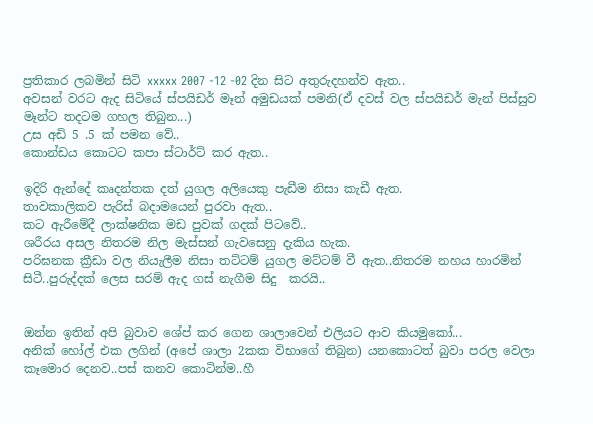ප්‍රතිකාර ලබමින් සිටි xxxxx 2007 -12 -02 දින සිට අතුරුදහන්ව ඇත..
අවසන් වරට ඇද සිටියේ ස්පයිඩර් මෑන් අමුඩයක් පමනි(ඒ දවස් වල ස්පයිඩර් මැන් පිස්සුව මෑන්ට තදටම ගහල තිබුන...)
උස අඩි 5 .5 ක් පමන වේ..
කොන්ඩය කොටට කපා ස්ටාර්ට් කර ඇත..

ඉදිරි ඇන්දේ කෘදන්තක දත් යුගල අලියෙකු පැඩීම නිසා කැඩී ඇත.
තාවකාලිකව පැරිස් බදාමයෙන් පුරවා ඇත..
කට ඇරීමේදී ලාක්ෂනික මඩ පුවක් ගදක් පිටවේ..
ශරීරය අසල නිතරම නිල මැස්සන් ගැවසෙනු දැකිය හැක.
පරිඝනක ක්‍රීඩා වල නියැලීම නිසා තට්ටම් යුගල මට්ටම් වී ඇත..නිතරම නහය හාරමින් සිටී..පුරුද්දක් ලෙස සරම් ඇද ගස් නැගීම සිදු  කරයි..


ඔන්න ඉතින් අපි බුවාව ශේප් කර ගෙන ශාලාවෙන් එලියට ආව කියමුකෝ...
අනික් හෝල් එක ලගින් (අපේ ශාලා 2කක විභාගේ තිබුන) යනකොටත් බුවා පරල වෙලා කෑමොර දෙනව..පස් කනව කොටින්ම..හී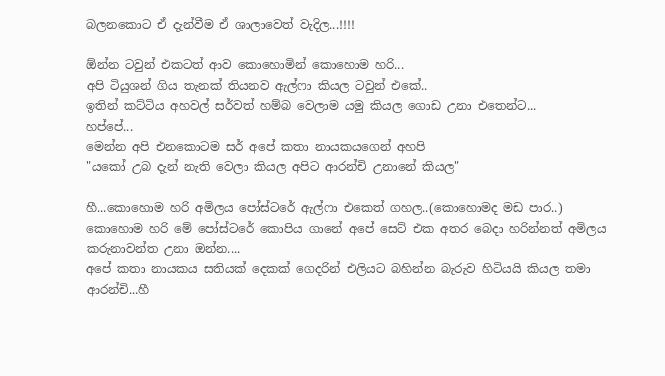බලනකොට ඒ දැන්වීම ඒ ශාලාවෙත් වැදිල...!!!!

ඕන්න ටවුන් එකටත් ආව කොහොමින් කොහොම හරි...
අපි ටියුශන් ගිය තැනක් තියනව ඇල්ෆා කියල ටවුන් එකේ..
ඉතින් කට්ටිය අහවල් සර්වත් හම්බ වෙලාම යමු කියල ගොඩ උනා එතෙන්ට...
හප්පේ...
මෙන්න අපි එනකොටම සර් අපේ කතා නායකයගෙන් අහපි
"යකෝ උබ දැන් නැති වෙලා කියල අපිට ආරන්චි උනානේ කියල"

හී...කොහොම හරි අමිලය පෝස්ටරේ ඇල්ෆා එකෙත් ගහල..(කොහොමද මඩ පාර..)
කොහොම හරි මේ පෝස්ටරේ කොපිය ගානේ අපේ සෙට් එක අතර බෙදා හරින්නත් අමිලය කරුනාවන්ත උනා ඔන්න....
අපේ කතා නායකය සතියක් දෙකක් ගෙදරින් එලියට බහින්න බැරුව හිටියයි කියල තමා ආරන්චි...හී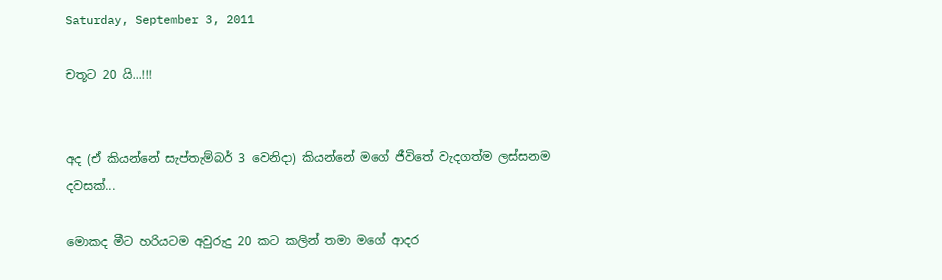Saturday, September 3, 2011

චතූට 20 යි...!!!


අද (ඒ කියන්නේ සැප්තැම්බර් 3 වෙනිදා) කියන්නේ මගේ ජීවිතේ වැදගත්ම ලස්සනම දවසක්...

මොකද මීට හරියටම අවුරුදු 20 කට කලින් තමා මගේ ආදර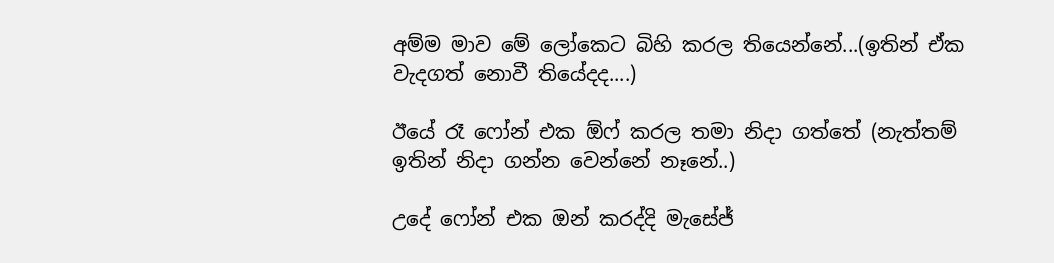අම්ම මාව මේ ලෝකෙට බිහි කරල තියෙන්නේ...(ඉතින් ඒක වැදගත් නොවී තියේදද....)

ඊයේ රෑ ෆෝන් එක ඕෆ් කරල තමා නිදා ගත්තේ (නැත්තම් ඉතින් නිදා ගන්න වෙන්නේ නෑනේ..)

උදේ ෆෝන් එක ඔන් කරද්දි මැසේජ්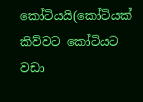කෝටියයි(කෝටියක් කිව්වට කෝටියට වඩා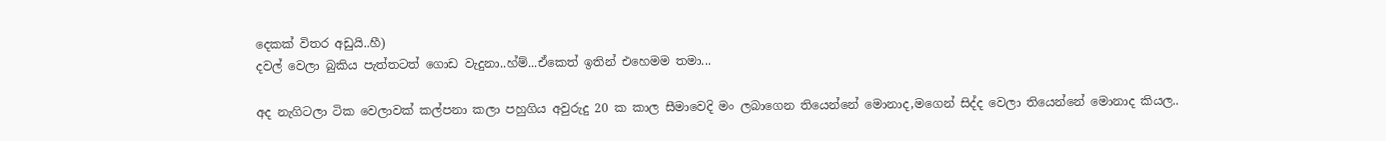දෙකක් විතර අඩුයි..හී)
දවල් වෙලා බුකිය පැත්තටත් ගොඩ වැදුනා..හ්ම්...ඒකෙත් ඉතින් එහෙමම තමා...

අද නැගිටලා ටික වෙලාවක් කල්පනා කලා පහුගිය අවුරුදු 20 ක කාල සීමාවෙදි මං ලබාගෙන තියෙන්නේ මොනාද,මගෙන් සිද්ද වෙලා තියෙන්නේ මොනාද කියල..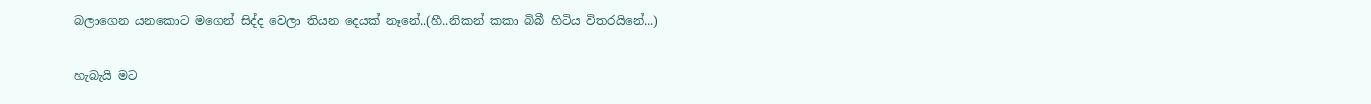බලාගෙන යනකොට මගෙන් සිද්ද වෙලා තියන දෙයක් නෑනේ..(හී..නිකන් කකා බිබී හිටිය විතරයිනේ...)

හැබැයි මට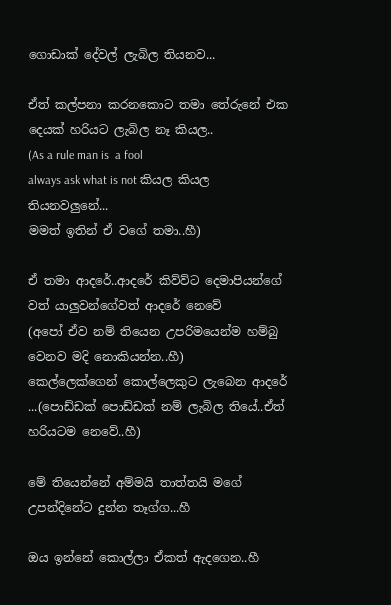ගොඩාක් දේවල් ලැබිල තියනව...

ඒත් කල්පනා කරනකොට තමා තේරුනේ එක දෙයක් හරියට ලැබිල නෑ කියල..
(As a rule man is  a fool
always ask what is not කියල කියල තියනවලුනේ...
මමත් ඉතින් ඒ වගේ තමා..හී)

ඒ තමා ආදරේ..ආදරේ කිව්ව්ට දෙමාපියන්ගේ වත් යාලුවන්ගේවත් ආදරේ නෙවේ
(අපෝ ඒව නම් තියෙන උපරිමයෙන්ම හම්බු වෙනව මදි නොකියන්න..හී)
කෙල්ලෙක්ගෙන් කොල්ලෙකුට ලැබෙන ආදරේ ...(පොඩ්ඩක් පොඩ්ඩක් නම් ලැබිල තියේ..ඒත් හරියටම නෙවේ..හී)

මේ තියෙන්නේ අම්මයි තාත්තයි මගේ උපන්දිනේට දුන්න තෑග්ග...හී

ඔය ඉන්නේ කොල්ලා ඒකත් ඇදගෙන..හී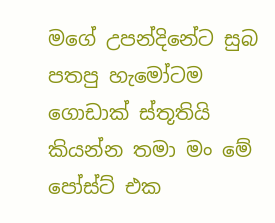මගේ උපන්දිනේට සුබ පතපු හැමෝටම ගොඩාක් ස්තූතියි කියන්න තමා මං මේ පෝස්ට් එක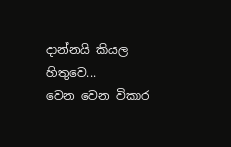දාන්නයි කියල හිතුවෙ...
වෙන වෙන විකාර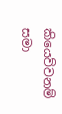කියෙව්වනම් සමා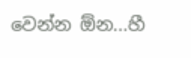වෙන්න ඕන...හී